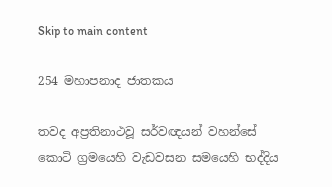Skip to main content

254 මහාපනාද ජාතකය

තවද අප්‍රතිනාථවූ සර්වඥයන් වහන්සේ කොටි ග්‍රමයෙහි වැඩවසන සමයෙහි භද්දිය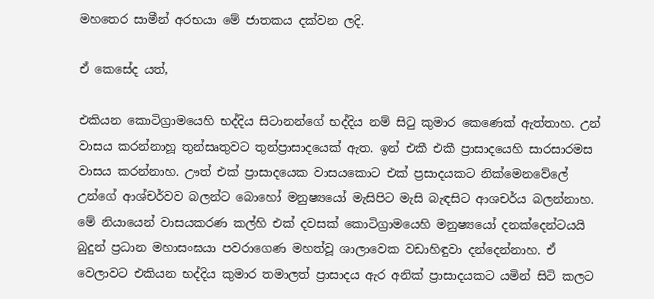මහතෙර සාමීන් අරභයා මේ ජාතකය දක්වන ලදි.

ඒ කෙසේද යත්,

එකියන කොටිග්‍රාමයෙහි භද්දිය සිටානන්ගේ භද්දිය නම් සිටු කුමාර කෙණෙක් ඇත්තාහ. උන් වාසය කරන්නාහූ තුන්සෘතුවට තුන්ප්‍රාසාදයෙක් ඇත. ඉන් එකී එකී ප්‍රාසාදයෙහි සාරසාරමස වාසය කරන්නාහ. ඌත් එක් ප්‍රාසාදයෙක වාසයකොට එක් ප්‍රසාදයකට නික්මෙනවේලේ උන්ගේ ආශ්චර්වව බලන්ට බොහෝ මනුෂ්‍යයෝ මැසිපිට මැසි බැඳසිට ආශචර්ය බලන්නාහ. මේ නියායෙන් වාසයකරණ කල්හි එක් දවසක් කොටිග්‍රාමයෙහි මනුෂ්‍යයෝ දනක්දෙන්ටයයි බුදුන් ප්‍රධාන මහාසංඝයා පවරාගෙණ මහත්වූ ශාලාවෙක වඩාහිඳුවා දන්දෙන්නාහ. ඒ වෙලාවට එකියන භද්දිය කුමාර තමාලත් ප්‍රාසාදය ඇර අනික් ප්‍රාසාදයකට යමින් සිටි කලට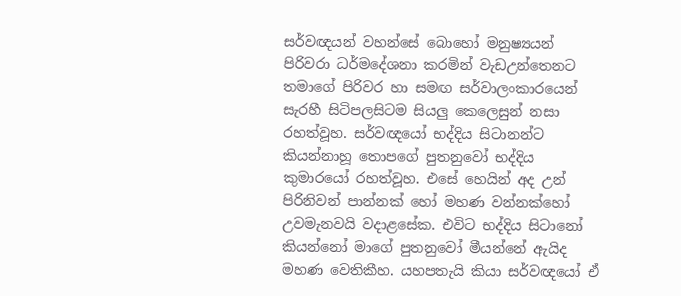සර්වඥයන් වහන්සේ බොහෝ මනුෂ්‍යයන් පිරිවරා ධර්මදේශනා කරමින් වැඩඋන්තෙනට තමාගේ පිරිවර හා සමඟ සර්වාලංකාරයෙන් සැරහී සිටිපලසිටම සියලු කෙලෙසුන් නසා රහත්වූහ. සර්වඥයෝ භද්දිය සිටානන්ට කියන්නාහූ තොපගේ පුතනුවෝ භද්දිය කුමාරයෝ රහත්වූහ. එසේ හෙයින් අද උන් පිරිනිවන් පාන්නක් හෝ මහණ වන්නක්හෝ උවමැනවයි වදාළසේක. එවිට භද්දිය සිටානෝ කියන්නෝ මාගේ පුතනුවෝ මීයන්නේ ඇයිද මහණ වෙතිකීහ. යහපතැයි කියා සර්වඥයෝ ඒ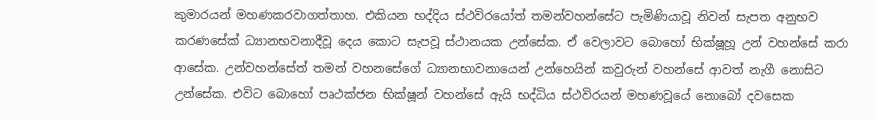කුමාරයන් මහණකරවාගත්තාහ. එකියන භද්දිය ස්ථවිරයෝත් තමන්වහන්සේට පැමිණියාවූ නිවන් සැපත අනුභව කරණසේක් ධ්‍යානභවනාදීවූ දෙය කොට සැපවූ ස්ථානයක උන්සේක. ඒ වෙලාවට බොහෝ භික්ෂූහූ උන් වහන්සේ කරා ආසේක. උන්වහන්සේත් තමන් වහනසේගේ ධ්‍යානභාවනායෙන් උන්හෙයින් කවුරුන් වහන්සේ ආවත් නැගී නොසිට උන්සේක. එවිට බොහෝ පෘථක්ජන භික්ෂූන් වහන්සේ ඇයි භද්ධිය ස්ථවිරයන් මහණවූයේ නොබෝ දවසෙක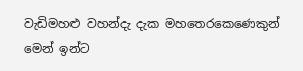වැඩිමහළු වහන්දැ දැක මහතෙරකෙණෙකුන් මෙන් ඉන්ට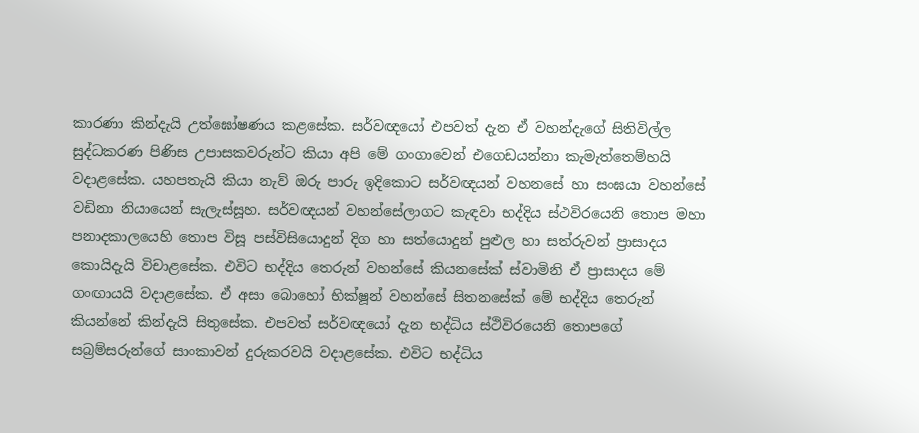කාරණා කින්දැයි උත්ඝෝෂණය කළසේක. සර්වඥයෝ එපවත් දැන ඒ වහන්දැගේ සිතිවිල්ල සුද්ධකරණ පිණිස උපාසකවරුන්ට කියා අපි මේ ගංගාවෙන් එගෙඩයන්නා කැමැත්තෙම්හයි වදාළසේක. යහපතැයි කියා නැව් ඔරු පාරු ඉදිකොට සර්වඥයන් වහනසේ හා සංඝයා වහන්සේ වඩිනා නියායෙන් සැලැස්සූහ. සර්වඥයන් වහන්සේලාගට කැඳවා භද්දිය ස්ථවිරයෙනි තොප මහා පනාදකාලයෙහි තොප විසූ පස්විසියොදුන් දිග හා සත්යොදුන් පුළුල හා සත්රුවන් ප්‍රාසාදය කොයිදැයි විචාළසේක. එවිට භද්දිය තෙරුන් වහන්සේ කියනසේක් ස්වාමිනි ඒ ප්‍රාසාදය මේ ගංඟායයි වදාළසේක. ඒ අසා බොහෝ භික්ෂූන් වහන්සේ සිතනසේක් මේ භද්දිය තෙරුන් කියන්නේ කින්දැයි සිතුසේක. එපවත් සර්වඥයෝ දැන භද්ධිය ස්ථිවිරයෙනි තොපගේ සබ්‍රම්සරුන්ගේ සාංකාවන් දුරුකරවයි වදාළසේක. එවිට භද්ධිය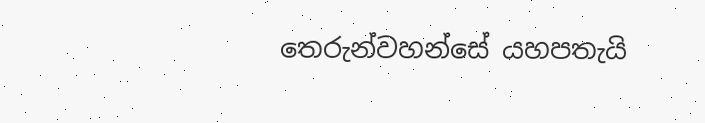තෙරුන්වහන්සේ යහපතැයි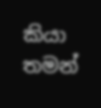කියා තමන්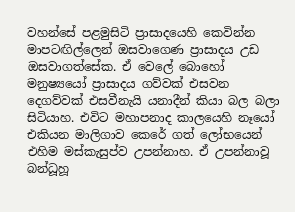වහන්සේ පළමුසිටි ප්‍රාසාදයෙහි කෙවින්න මාපටඟිල්ලෙන් ඔසවාගෙණ ප්‍රාසාදය උඩ ඔසවාගත්සේක. ඒ වෙලේ බොහෝ මනුෂ්‍යයෝ ප්‍රාසාදය ගව්වක් එසවන දෙගව්වක් එසවීනැයි යනාදීන් කියා බල බලා සිටියාහ. එවිට මහාපනාද කාලයෙහි නෑයෝ එකියන මාලිගාව කෙරේ ගත් ලෝභයෙන් එහිම මස්කැසුප්ව උපන්නාහ. ඒ උපන්නාවූ බන්ධූහූ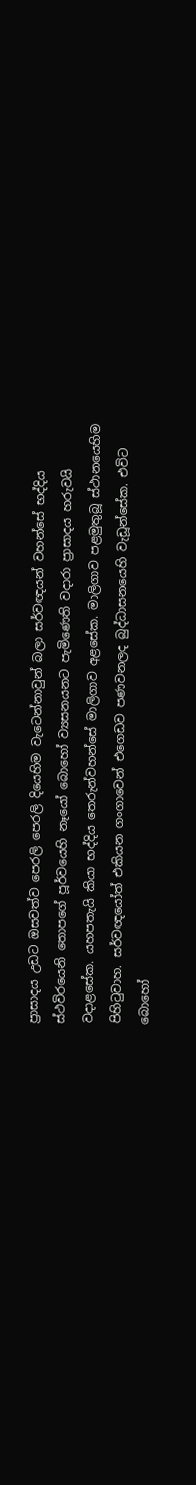ප්‍රාසාදය උඩට ඔසවත්ව පෙරලි පෙරලි දියෙහිම වැටෙන්නාවුන් බලා සර්වඥයන් වහන්සේ භද්දිය ස්ථවිරයෙනි තොපගේ පූර්වයෙහි නෑයෝ බොහෝ ව්‍යසනයනට පැමිණෙති වදාරා ප්‍රාසාදය හරුවයි වදාළසේක. යහපතැයි කියා භද්දිය තෙරුන්වහන්සේ මාලිගාව අළසේක. මාලිගාව පළමුතුබූ ස්ථානයෙහිම පිහිටුවාහ. සර්වඥයෝත් එකියන ගංගාවෙන් එගෙඩව පණවනලද බුද්ධාසනයෙහි වැඩූන්සේක. එවිට බොහෝ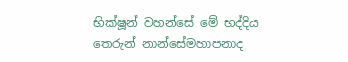භික්ෂූන් වහන්සේ මේ භද්දිය තෙරුන් නාන්සේමහාපනාද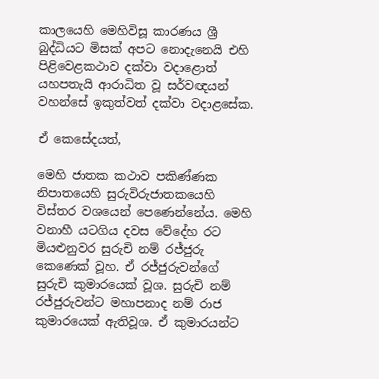කාලයෙහි මෙහිවිසූ කාරණය ශ්‍රී බුද්ධියට මිසක් අපට නොදැනෙයි එහි පිළිවෙළකථාව දක්වා වදාළොත් යහපතැයි ආරාධිත වූ සර්වඥයන් වහන්සේ ඉකුත්වත් දක්වා වදාළසේක.

ඒ කෙසේදයත්,

මෙහි ජාතක කථාව පකිණ්ණක නිපාතයෙහි සුරුවිරුජාතකයෙහි විස්තර වශයෙන් පෙණෙන්නේය. මෙහි වනාහී යටගිය දවස වේදේහ රට මියළුනුවර සුරුචි නම් රජ්ජුරු කෙණෙක් වූහ. ඒ රජ්ජුරුවන්ගේ සුරුචි කුමාරයෙක් වූශ. සුරුචි නම් රජ්ජුරුවන්ට මහාපනාද නම් රාජ කුමාරයෙක් ඇතිවූශ. ඒ කුමාරයන්ට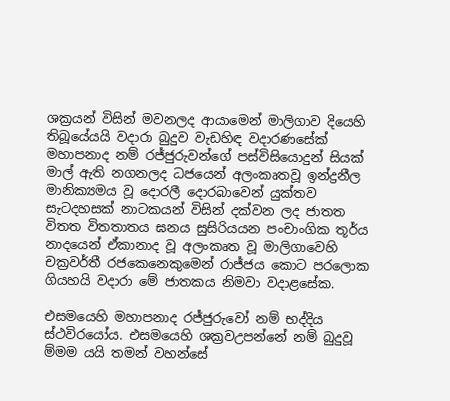ශක්‍රයන් විසින් මවනලද ආයාමෙන් මාලිගාව දියෙහි තිබූයේයයි වදාරා බුදුව වැඩහිඳ වදාරණසේක් මහාපනාද නම් රජ්ජුරුවන්ගේ පස්විසියොදුන් සියක් මාල් ඇති නගනලද ධජයෙන් අලංකෘතවූ ඉන්ද්‍රනීල මානික්‍යමය වූ දොරලී දොරබාවෙන් යුක්තව සැටදහසක් නාටකයන් විසින් දක්වන ලද ජාතත විතත විතතාතය ඝනය සුසිරියයන පංචාංගික තූර්ය නාදයෙන් ඒකානාද වූ අලංකෘත වූ මාලිගාවෙහි චක්‍රවර්තී රජකෙනෙකුමෙන් රාජ්ජය කොට පරලොක ගියහයි වදාරා මේ ජාතකය නිමවා වදාළසේක.

එසමයෙහි මහාපනාද රජ්ජුරුවෝ නම් භද්දිය ස්ථවිරයෝය. එසමයෙහි ශක්‍රවඋපන්නේ නම් බුදුවූ ම්මම යයි තමන් වහන්සේ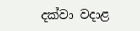දක්වා වදාළ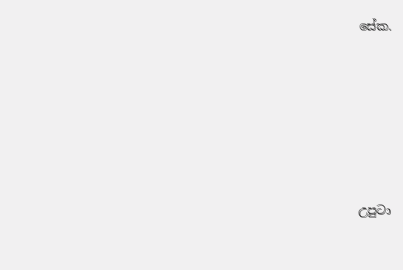සේක.







උපුටා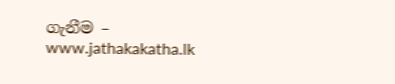ගැනීම – www.jathakakatha.lk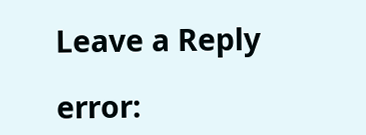Leave a Reply

error: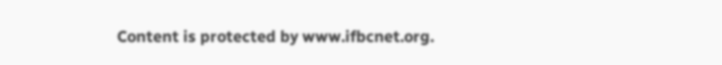Content is protected by www.ifbcnet.org.